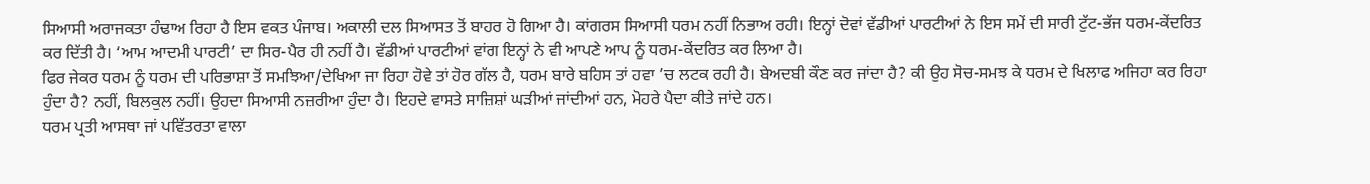ਸਿਆਸੀ ਅਰਾਜਕਤਾ ਹੰਢਾਅ ਰਿਹਾ ਹੈ ਇਸ ਵਕਤ ਪੰਜਾਬ। ਅਕਾਲੀ ਦਲ ਸਿਆਸਤ ਤੋਂ ਬਾਹਰ ਹੋ ਗਿਆ ਹੈ। ਕਾਂਗਰਸ ਸਿਆਸੀ ਧਰਮ ਨਹੀਂ ਨਿਭਾਅ ਰਹੀ। ਇਨ੍ਹਾਂ ਦੋਵਾਂ ਵੱਡੀਆਂ ਪਾਰਟੀਆਂ ਨੇ ਇਸ ਸਮੇਂ ਦੀ ਸਾਰੀ ਟੁੱਟ-ਭੱਜ ਧਰਮ-ਕੇਂਦਰਿਤ ਕਰ ਦਿੱਤੀ ਹੈ। ‘ਆਮ ਆਦਮੀ ਪਾਰਟੀ’ ਦਾ ਸਿਰ-ਪੈਰ ਹੀ ਨਹੀਂ ਹੈ। ਵੱਡੀਆਂ ਪਾਰਟੀਆਂ ਵਾਂਗ ਇਨ੍ਹਾਂ ਨੇ ਵੀ ਆਪਣੇ ਆਪ ਨੂੰ ਧਰਮ-ਕੇਂਦਰਿਤ ਕਰ ਲਿਆ ਹੈ।
ਫਿਰ ਜੇਕਰ ਧਰਮ ਨੂੰ ਧਰਮ ਦੀ ਪਰਿਭਾਸ਼ਾ ਤੋਂ ਸਮਝਿਆ/ਦੇਖਿਆ ਜਾ ਰਿਹਾ ਹੋਵੇ ਤਾਂ ਹੋਰ ਗੱਲ ਹੈ, ਧਰਮ ਬਾਰੇ ਬਹਿਸ ਤਾਂ ਹਵਾ ’ਚ ਲਟਕ ਰਹੀ ਹੈ। ਬੇਅਦਬੀ ਕੌਣ ਕਰ ਜਾਂਦਾ ਹੈ? ਕੀ ਉਹ ਸੋਚ-ਸਮਝ ਕੇ ਧਰਮ ਦੇ ਖਿਲਾਫ ਅਜਿਹਾ ਕਰ ਰਿਹਾ ਹੁੰਦਾ ਹੈ? ਨਹੀਂ, ਬਿਲਕੁਲ ਨਹੀਂ। ਉਹਦਾ ਸਿਆਸੀ ਨਜ਼ਰੀਆ ਹੁੰਦਾ ਹੈ। ਇਹਦੇ ਵਾਸਤੇ ਸਾਜ਼ਿਸ਼ਾਂ ਘੜੀਆਂ ਜਾਂਦੀਆਂ ਹਨ, ਮੋਹਰੇ ਪੈਦਾ ਕੀਤੇ ਜਾਂਦੇ ਹਨ।
ਧਰਮ ਪ੍ਰਤੀ ਆਸਥਾ ਜਾਂ ਪਵਿੱਤਰਤਾ ਵਾਲਾ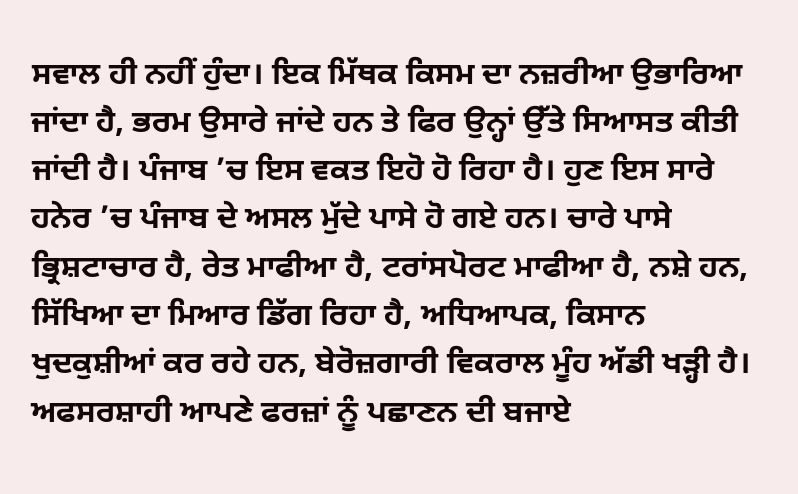ਸਵਾਲ ਹੀ ਨਹੀਂ ਹੁੰਦਾ। ਇਕ ਮਿੱਥਕ ਕਿਸਮ ਦਾ ਨਜ਼ਰੀਆ ਉਭਾਰਿਆ ਜਾਂਦਾ ਹੈ, ਭਰਮ ਉਸਾਰੇ ਜਾਂਦੇ ਹਨ ਤੇ ਫਿਰ ਉਨ੍ਹਾਂ ਉੱਤੇ ਸਿਆਸਤ ਕੀਤੀ ਜਾਂਦੀ ਹੈ। ਪੰਜਾਬ ’ਚ ਇਸ ਵਕਤ ਇਹੋ ਹੋ ਰਿਹਾ ਹੈ। ਹੁਣ ਇਸ ਸਾਰੇ ਹਨੇਰ ’ਚ ਪੰਜਾਬ ਦੇ ਅਸਲ ਮੁੱਦੇ ਪਾਸੇ ਹੋ ਗਏ ਹਨ। ਚਾਰੇ ਪਾਸੇ ਭ੍ਰਿਸ਼ਟਾਚਾਰ ਹੈ, ਰੇਤ ਮਾਫੀਆ ਹੈ, ਟਰਾਂਸਪੋਰਟ ਮਾਫੀਆ ਹੈ, ਨਸ਼ੇ ਹਨ, ਸਿੱਖਿਆ ਦਾ ਮਿਆਰ ਡਿੱਗ ਰਿਹਾ ਹੈ, ਅਧਿਆਪਕ, ਕਿਸਾਨ ਖੁਦਕੁਸ਼ੀਆਂ ਕਰ ਰਹੇ ਹਨ, ਬੇਰੋਜ਼ਗਾਰੀ ਵਿਕਰਾਲ ਮੂੰਹ ਅੱਡੀ ਖੜ੍ਹੀ ਹੈ। ਅਫਸਰਸ਼ਾਹੀ ਆਪਣੇ ਫਰਜ਼ਾਂ ਨੂੰ ਪਛਾਣਨ ਦੀ ਬਜਾਏ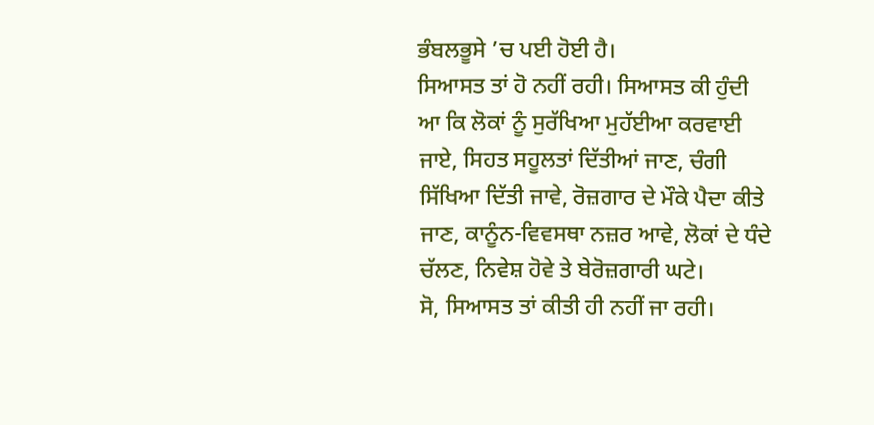ਭੰਬਲਭੂਸੇ ’ਚ ਪਈ ਹੋਈ ਹੈ।
ਸਿਆਸਤ ਤਾਂ ਹੋ ਨਹੀਂ ਰਹੀ। ਸਿਆਸਤ ਕੀ ਹੁੰਦੀ ਆ ਕਿ ਲੋਕਾਂ ਨੂੰ ਸੁਰੱਖਿਆ ਮੁਹੱਈਆ ਕਰਵਾਈ ਜਾਏ, ਸਿਹਤ ਸਹੂਲਤਾਂ ਦਿੱਤੀਆਂ ਜਾਣ, ਚੰਗੀ ਸਿੱਖਿਆ ਦਿੱਤੀ ਜਾਵੇ, ਰੋਜ਼ਗਾਰ ਦੇ ਮੌਕੇ ਪੈਦਾ ਕੀਤੇ ਜਾਣ, ਕਾਨੂੰਨ-ਵਿਵਸਥਾ ਨਜ਼ਰ ਆਵੇ, ਲੋਕਾਂ ਦੇ ਧੰਦੇ ਚੱਲਣ, ਨਿਵੇਸ਼ ਹੋਵੇ ਤੇ ਬੇਰੋਜ਼ਗਾਰੀ ਘਟੇ।
ਸੋ, ਸਿਆਸਤ ਤਾਂ ਕੀਤੀ ਹੀ ਨਹੀਂ ਜਾ ਰਹੀ।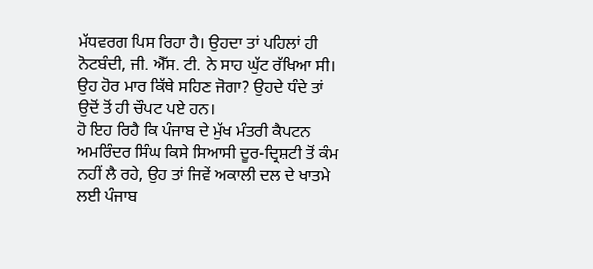ਮੱਧਵਰਗ ਪਿਸ ਰਿਹਾ ਹੈ। ਉਹਦਾ ਤਾਂ ਪਹਿਲਾਂ ਹੀ ਨੋਟਬੰਦੀ, ਜੀ. ਐੱਸ. ਟੀ. ਨੇ ਸਾਹ ਘੁੱਟ ਰੱਖਿਆ ਸੀ। ਉਹ ਹੋਰ ਮਾਰ ਕਿੱਥੇ ਸਹਿਣ ਜੋਗਾ? ਉਹਦੇ ਧੰਦੇ ਤਾਂ ਉਦੋਂ ਤੋਂ ਹੀ ਚੌਪਟ ਪਏ ਹਨ।
ਹੋ ਇਹ ਰਿਹੈ ਕਿ ਪੰਜਾਬ ਦੇ ਮੁੱਖ ਮੰਤਰੀ ਕੈਪਟਨ ਅਮਰਿੰਦਰ ਸਿੰਘ ਕਿਸੇ ਸਿਆਸੀ ਦੂਰ-ਦ੍ਰਿਸ਼ਟੀ ਤੋਂ ਕੰਮ ਨਹੀਂ ਲੈ ਰਹੇ, ਉਹ ਤਾਂ ਜਿਵੇਂ ਅਕਾਲੀ ਦਲ ਦੇ ਖਾਤਮੇ ਲਈ ਪੰਜਾਬ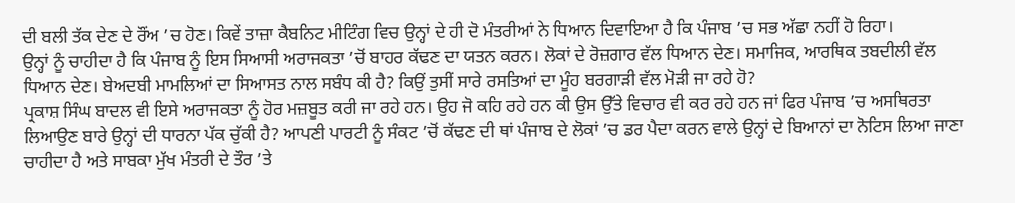ਦੀ ਬਲੀ ਤੱਕ ਦੇਣ ਦੇ ਰੌਂਅ ’ਚ ਹੋਣ। ਕਿਵੇਂ ਤਾਜ਼ਾ ਕੈਬਨਿਟ ਮੀਟਿੰਗ ਵਿਚ ਉਨ੍ਹਾਂ ਦੇ ਹੀ ਦੋ ਮੰਤਰੀਆਂ ਨੇ ਧਿਆਨ ਦਿਵਾਇਆ ਹੈ ਕਿ ਪੰਜਾਬ ’ਚ ਸਭ ਅੱਛਾ ਨਹੀਂ ਹੋ ਰਿਹਾ।
ਉਨ੍ਹਾਂ ਨੂੰ ਚਾਹੀਦਾ ਹੈ ਕਿ ਪੰਜਾਬ ਨੂੰ ਇਸ ਸਿਆਸੀ ਅਰਾਜਕਤਾ ’ਚੋਂ ਬਾਹਰ ਕੱਢਣ ਦਾ ਯਤਨ ਕਰਨ। ਲੋਕਾਂ ਦੇ ਰੋਜ਼ਗਾਰ ਵੱਲ ਧਿਆਨ ਦੇਣ। ਸਮਾਜਿਕ, ਆਰਥਿਕ ਤਬਦੀਲੀ ਵੱਲ ਧਿਆਨ ਦੇਣ। ਬੇਅਦਬੀ ਮਾਮਲਿਆਂ ਦਾ ਸਿਆਸਤ ਨਾਲ ਸਬੰਧ ਕੀ ਹੈ? ਕਿਉਂ ਤੁਸੀਂ ਸਾਰੇ ਰਸਤਿਆਂ ਦਾ ਮੂੰਹ ਬਰਗਾੜੀ ਵੱਲ ਮੋੜੀ ਜਾ ਰਹੇ ਹੋ?
ਪ੍ਰਕਾਸ਼ ਸਿੰਘ ਬਾਦਲ ਵੀ ਇਸੇ ਅਰਾਜਕਤਾ ਨੂੰ ਹੋਰ ਮਜ਼ਬੂਤ ਕਰੀ ਜਾ ਰਹੇ ਹਨ। ਉਹ ਜੋ ਕਹਿ ਰਹੇ ਹਨ ਕੀ ਉਸ ਉੱਤੇ ਵਿਚਾਰ ਵੀ ਕਰ ਰਹੇ ਹਨ ਜਾਂ ਫਿਰ ਪੰਜਾਬ ’ਚ ਅਸਥਿਰਤਾ ਲਿਆਉਣ ਬਾਰੇ ਉਨ੍ਹਾਂ ਦੀ ਧਾਰਨਾ ਪੱਕ ਚੁੱਕੀ ਹੈ? ਆਪਣੀ ਪਾਰਟੀ ਨੂੰ ਸੰਕਟ ’ਚੋਂ ਕੱਢਣ ਦੀ ਥਾਂ ਪੰਜਾਬ ਦੇ ਲੋਕਾਂ ’ਚ ਡਰ ਪੈਦਾ ਕਰਨ ਵਾਲੇ ਉਨ੍ਹਾਂ ਦੇ ਬਿਆਨਾਂ ਦਾ ਨੋਟਿਸ ਲਿਆ ਜਾਣਾ ਚਾਹੀਦਾ ਹੈ ਅਤੇ ਸਾਬਕਾ ਮੁੱਖ ਮੰਤਰੀ ਦੇ ਤੌਰ ’ਤੇ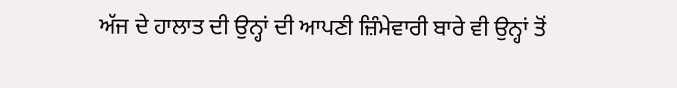ਅੱਜ ਦੇ ਹਾਲਾਤ ਦੀ ਉਨ੍ਹਾਂ ਦੀ ਆਪਣੀ ਜ਼ਿੰਮੇਵਾਰੀ ਬਾਰੇ ਵੀ ਉਨ੍ਹਾਂ ਤੋਂ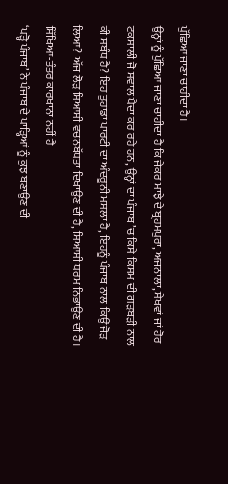ਪੁੱਛਿਆ ਜਾਣਾ ਚਾਹੀਦਾ ਹੈ।
ਉਨ੍ਹਾਂ ਨੂੰ ਪੁੱਛਿਆ ਜਾਣਾ ਚਾਹੀਦਾ ਹੈ ਕਿ ਜੇਕਰ ਮਾਝੇ ਦੇ ਬ੍ਰਹਮਪੁਰਾ, ਅਜਨਾਲਾ, ਸੇਖਵਾਂ ਜਾਂ ਹੋਰ ਟਕਸਾਲੀ ਜੋ ਸਵਾਲ ਪੈਦਾ ਕਰ ਰਹੇ ਹਨ, ਉਨ੍ਹਾਂ ਦਾ ਪੰਜਾਬ ’ਚ ਕਿਸੇ ਕਿਸਮ ਦੀ ਗੜਬੜੀ ਨਾਲ ਕੀ ਸਬੰਧ ਹੈ? ਇਹ ਤੁਹਾਡਾ ਪਾਰਟੀ ਦਾ ਅੰਦਰੂਨੀ ਮਸਲਾ ਹੈ, ਇਹਨੂੰ ਪੰਜਾਬ ਨਾਲ ਕਿਉਂ ਜੋੜ ਲਿਆ? ਅੱਜ ਲੋੜ ਸਿਆਸੀ ਵਚਨਬੱਧਤਾ ਦਿਖਾਉਣ ਦੀ ਹੈ, ਸਿਆਸੀ ਧਰਮ ਨਿਭਾਉਣ ਦੀ ਹੈ।
ਸਿੱਖਿਆ-ਤੰਤਰ ਕਾਰਖਾਨਾ ਨਹੀਂ ਹੈ
‘ਪੜ੍ਹੋ ਪੰਜਾਬ’ ਨੇ ਪੰਜਾਬ ਦੇ ਪਾੜ੍ਹਿਆਂ ਨੂੰ ਕੁਝ ਬਣਾਉਣ ਦੀ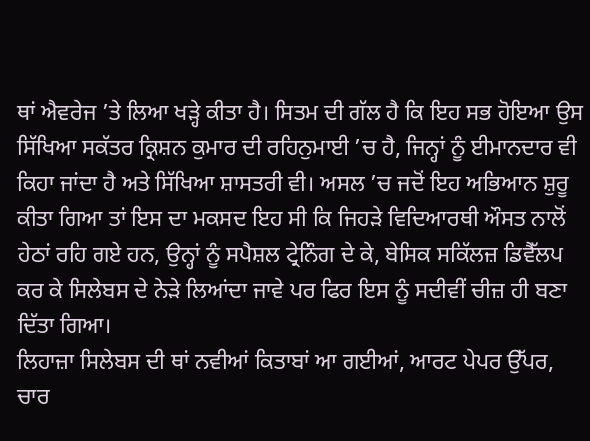ਥਾਂ ਐਵਰੇਜ ’ਤੇ ਲਿਆ ਖੜ੍ਹੇ ਕੀਤਾ ਹੈ। ਸਿਤਮ ਦੀ ਗੱਲ ਹੈ ਕਿ ਇਹ ਸਭ ਹੋਇਆ ਉਸ ਸਿੱਖਿਆ ਸਕੱਤਰ ਕ੍ਰਿਸ਼ਨ ਕੁਮਾਰ ਦੀ ਰਹਿਨੁਮਾਈ ’ਚ ਹੈ, ਜਿਨ੍ਹਾਂ ਨੂੰ ਈਮਾਨਦਾਰ ਵੀ ਕਿਹਾ ਜਾਂਦਾ ਹੈ ਅਤੇ ਸਿੱਖਿਆ ਸ਼ਾਸਤਰੀ ਵੀ। ਅਸਲ ’ਚ ਜਦੋਂ ਇਹ ਅਭਿਆਨ ਸ਼ੁਰੂ ਕੀਤਾ ਗਿਆ ਤਾਂ ਇਸ ਦਾ ਮਕਸਦ ਇਹ ਸੀ ਕਿ ਜਿਹੜੇ ਵਿਦਿਆਰਥੀ ਔਸਤ ਨਾਲੋਂ ਹੇਠਾਂ ਰਹਿ ਗਏ ਹਨ, ਉਨ੍ਹਾਂ ਨੂੰ ਸਪੈਸ਼ਲ ਟ੍ਰੇਨਿੰਗ ਦੇ ਕੇ, ਬੇਸਿਕ ਸਕਿੱਲਜ਼ ਡਿਵੈੱਲਪ ਕਰ ਕੇ ਸਿਲੇਬਸ ਦੇ ਨੇੜੇ ਲਿਆਂਦਾ ਜਾਵੇ ਪਰ ਫਿਰ ਇਸ ਨੂੰ ਸਦੀਵੀਂ ਚੀਜ਼ ਹੀ ਬਣਾ ਦਿੱਤਾ ਗਿਆ।
ਲਿਹਾਜ਼ਾ ਸਿਲੇਬਸ ਦੀ ਥਾਂ ਨਵੀਆਂ ਕਿਤਾਬਾਂ ਆ ਗਈਆਂ, ਆਰਟ ਪੇਪਰ ਉੱਪਰ, ਚਾਰ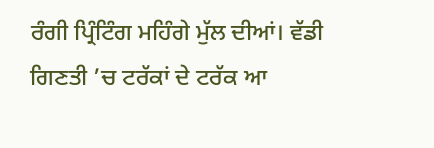ਰੰਗੀ ਪ੍ਰਿੰਟਿੰਗ ਮਹਿੰਗੇ ਮੁੱਲ ਦੀਆਂ। ਵੱਡੀ ਗਿਣਤੀ ’ਚ ਟਰੱਕਾਂ ਦੇ ਟਰੱਕ ਆ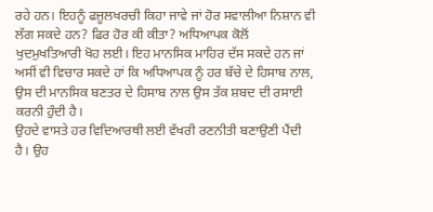ਰਹੇ ਹਨ। ਇਹਨੂੰ ਫਜ਼ੂਲਖਰਚੀ ਕਿਹਾ ਜਾਵੇ ਜਾਂ ਹੋਰ ਸਵਾਲੀਆ ਨਿਸ਼ਾਨ ਵੀ ਲੱਗ ਸਕਦੇ ਹਨ? ਫਿਰ ਹੋਰ ਕੀ ਕੀਤਾ? ਅਧਿਆਪਕ ਕੋਲੋਂ ਖੁਦਮੁਖਤਿਆਰੀ ਖੋਹ ਲਈ। ਇਹ ਮਾਨਸਿਕ ਮਾਹਿਰ ਦੱਸ ਸਕਦੇ ਹਨ ਜਾਂ ਅਸੀਂ ਵੀ ਵਿਚਾਰ ਸਕਦੇ ਹਾਂ ਕਿ ਅਧਿਆਪਕ ਨੂੰ ਹਰ ਬੱਚੇ ਦੇ ਹਿਸਾਬ ਨਾਲ, ਉਸ ਦੀ ਮਾਨਸਿਕ ਬਣਤਰ ਦੇ ਹਿਸਾਬ ਨਾਲ ਉਸ ਤੱਕ ਸ਼ਬਦ ਦੀ ਰਸਾਈ ਕਰਨੀ ਹੁੰਦੀ ਹੈ।
ਉਹਦੇ ਵਾਸਤੇ ਹਰ ਵਿਦਿਆਰਥੀ ਲਈ ਵੱਖਰੀ ਰਣਨੀਤੀ ਬਣਾਉਣੀ ਪੈਂਦੀ ਹੈ। ਉਹ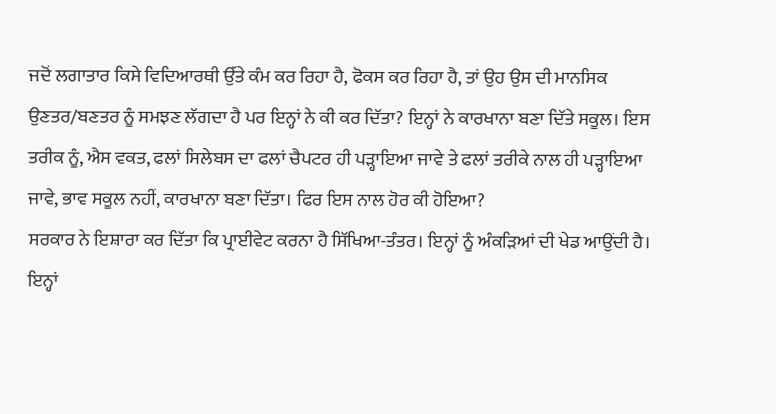ਜਦੋਂ ਲਗਾਤਾਰ ਕਿਸੇ ਵਿਦਿਆਰਥੀ ਉੱਤੇ ਕੰਮ ਕਰ ਰਿਹਾ ਹੈ, ਫੋਕਸ ਕਰ ਰਿਹਾ ਹੈ, ਤਾਂ ਉਹ ਉਸ ਦੀ ਮਾਨਸਿਕ ਉਣਤਰ/ਬਣਤਰ ਨੂੰ ਸਮਝਣ ਲੱਗਦਾ ਹੈ ਪਰ ਇਨ੍ਹਾਂ ਨੇ ਕੀ ਕਰ ਦਿੱਤਾ? ਇਨ੍ਹਾਂ ਨੇ ਕਾਰਖਾਨਾ ਬਣਾ ਦਿੱਤੇ ਸਕੂਲ। ਇਸ ਤਰੀਕ ਨੂੰ, ਐਸ ਵਕਤ, ਫਲਾਂ ਸਿਲੇਬਸ ਦਾ ਫਲਾਂ ਚੈਪਟਰ ਹੀ ਪੜ੍ਹਾਇਆ ਜਾਵੇ ਤੇ ਫਲਾਂ ਤਰੀਕੇ ਨਾਲ ਹੀ ਪੜ੍ਹਾਇਆ ਜਾਵੇ, ਭਾਵ ਸਕੂਲ ਨਹੀਂ, ਕਾਰਖਾਨਾ ਬਣਾ ਦਿੱਤਾ। ਫਿਰ ਇਸ ਨਾਲ ਹੋਰ ਕੀ ਹੋਇਆ?
ਸਰਕਾਰ ਨੇ ਇਸ਼ਾਰਾ ਕਰ ਦਿੱਤਾ ਕਿ ਪ੍ਰਾਈਵੇਟ ਕਰਨਾ ਹੈ ਸਿੱਖਿਆ-ਤੰਤਰ। ਇਨ੍ਹਾਂ ਨੂੰ ਅੰਕੜਿਆਂ ਦੀ ਖੇਡ ਆਉਂਦੀ ਹੈ। ਇਨ੍ਹਾਂ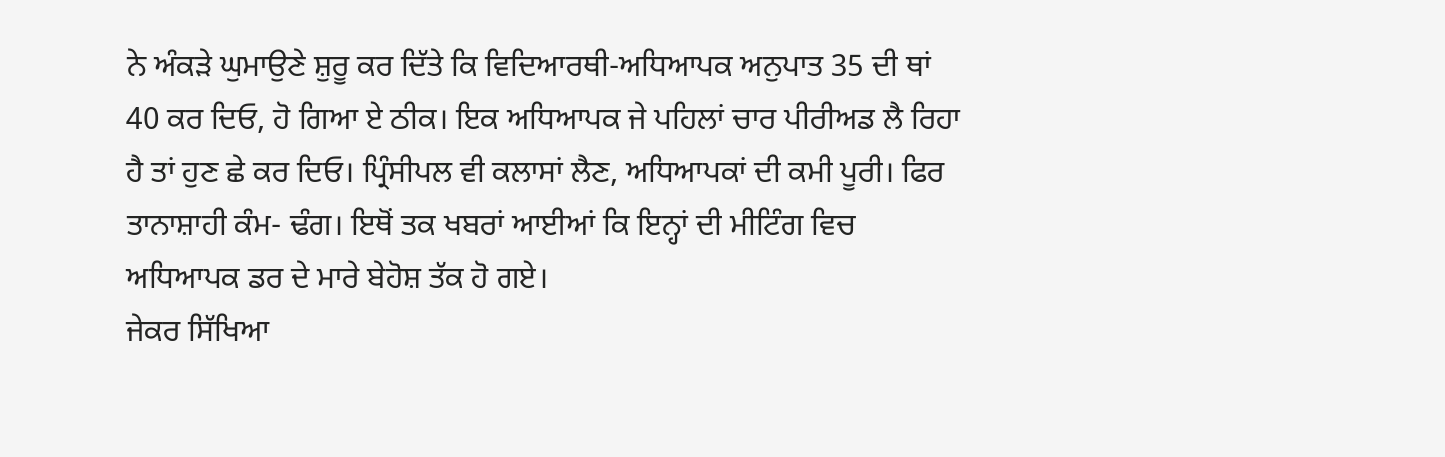ਨੇ ਅੰਕੜੇ ਘੁਮਾਉਣੇ ਸ਼ੁਰੂ ਕਰ ਦਿੱਤੇ ਕਿ ਵਿਦਿਆਰਥੀ-ਅਧਿਆਪਕ ਅਨੁਪਾਤ 35 ਦੀ ਥਾਂ 40 ਕਰ ਦਿਓ, ਹੋ ਗਿਆ ਏ ਠੀਕ। ਇਕ ਅਧਿਆਪਕ ਜੇ ਪਹਿਲਾਂ ਚਾਰ ਪੀਰੀਅਡ ਲੈ ਰਿਹਾ ਹੈ ਤਾਂ ਹੁਣ ਛੇ ਕਰ ਦਿਓ। ਪ੍ਰਿੰਸੀਪਲ ਵੀ ਕਲਾਸਾਂ ਲੈਣ, ਅਧਿਆਪਕਾਂ ਦੀ ਕਮੀ ਪੂਰੀ। ਫਿਰ ਤਾਨਾਸ਼ਾਹੀ ਕੰਮ- ਢੰਗ। ਇਥੋਂ ਤਕ ਖਬਰਾਂ ਆਈਆਂ ਕਿ ਇਨ੍ਹਾਂ ਦੀ ਮੀਟਿੰਗ ਵਿਚ ਅਧਿਆਪਕ ਡਰ ਦੇ ਮਾਰੇ ਬੇਹੋਸ਼ ਤੱਕ ਹੋ ਗਏ।
ਜੇਕਰ ਸਿੱਖਿਆ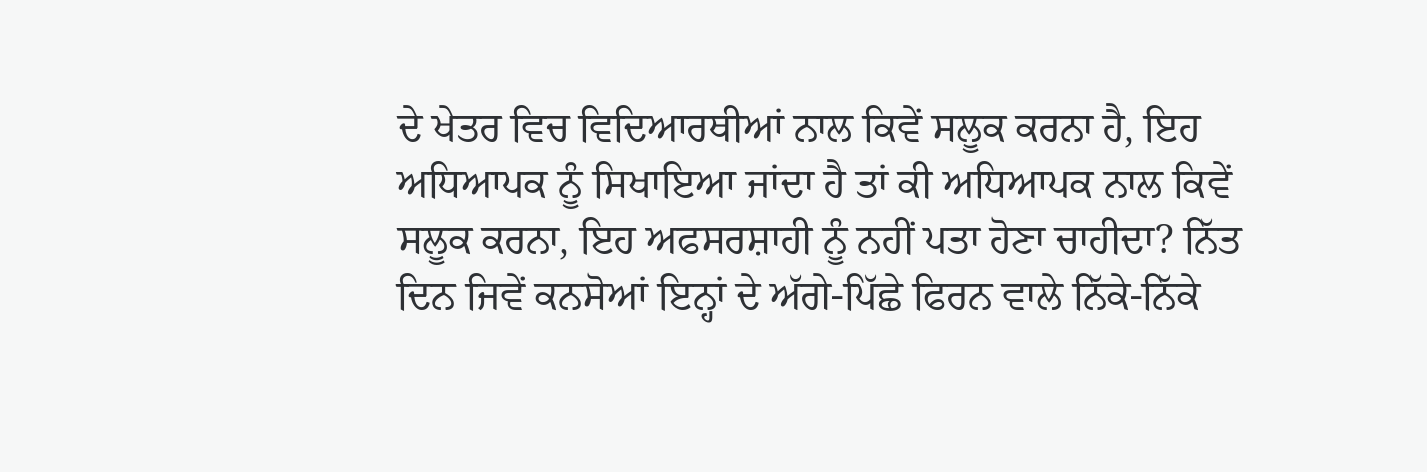ਦੇ ਖੇਤਰ ਵਿਚ ਵਿਦਿਆਰਥੀਆਂ ਨਾਲ ਕਿਵੇਂ ਸਲੂਕ ਕਰਨਾ ਹੈ, ਇਹ ਅਧਿਆਪਕ ਨੂੰ ਸਿਖਾਇਆ ਜਾਂਦਾ ਹੈ ਤਾਂ ਕੀ ਅਧਿਆਪਕ ਨਾਲ ਕਿਵੇਂ ਸਲੂਕ ਕਰਨਾ, ਇਹ ਅਫਸਰਸ਼ਾਹੀ ਨੂੰ ਨਹੀਂ ਪਤਾ ਹੋਣਾ ਚਾਹੀਦਾ? ਨਿੱਤ ਦਿਨ ਜਿਵੇਂ ਕਨਸੋਆਂ ਇਨ੍ਹਾਂ ਦੇ ਅੱਗੇ-ਪਿੱਛੇ ਫਿਰਨ ਵਾਲੇ ਨਿੱਕੇ-ਨਿੱਕੇ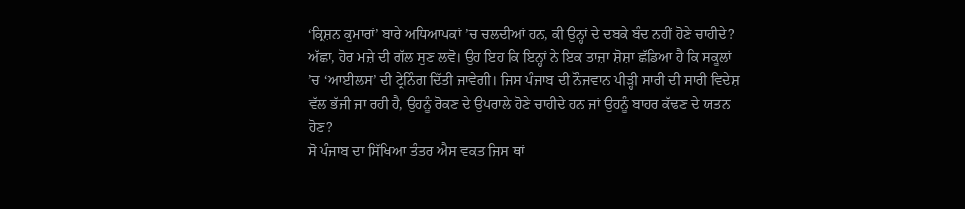‘ਕ੍ਰਿਸ਼ਨ ਕੁਮਾਰਾਂ’ ਬਾਰੇ ਅਧਿਆਪਕਾਂ ’ਚ ਚਲਦੀਆਂ ਹਨ, ਕੀ ਉਨ੍ਹਾਂ ਦੇ ਦਬਕੇ ਬੰਦ ਨਹੀਂ ਹੋਣੇ ਚਾਹੀਦੇ?
ਅੱਛਾ, ਹੋਰ ਮਜ਼ੇ ਦੀ ਗੱਲ ਸੁਣ ਲਵੋ। ਉਹ ਇਹ ਕਿ ਇਨ੍ਹਾਂ ਨੇ ਇਕ ਤਾਜ਼ਾ ਸ਼ੋਸ਼ਾ ਛੱਡਿਆ ਹੈ ਕਿ ਸਕੂਲਾਂ ’ਚ ‘ਆਈਲਸ’ ਦੀ ਟ੍ਰੇਨਿੰਗ ਦਿੱਤੀ ਜਾਵੇਗੀ। ਜਿਸ ਪੰਜਾਬ ਦੀ ਨੌਜਵਾਨ ਪੀੜ੍ਹੀ ਸਾਰੀ ਦੀ ਸਾਰੀ ਵਿਦੇਸ਼ ਵੱਲ ਭੱਜੀ ਜਾ ਰਹੀ ਹੈ, ਉਹਨੂੰ ਰੋਕਣ ਦੇ ਉਪਰਾਲੇ ਹੋਣੇ ਚਾਹੀਦੇ ਹਨ ਜਾਂ ਉਹਨੂੰ ਬਾਹਰ ਕੱਢਣ ਦੇ ਯਤਨ ਹੋਣ?
ਸੋ ਪੰਜਾਬ ਦਾ ਸਿੱਖਿਆ ਤੰਤਰ ਐਸ ਵਕਤ ਜਿਸ ਥਾਂ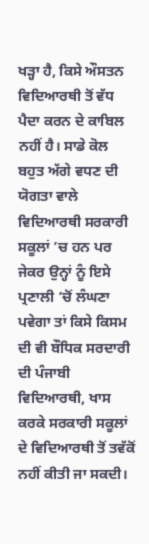ਖੜ੍ਹਾ ਹੈ, ਕਿਸੇ ਔਸਤਨ ਵਿਦਿਆਰਥੀ ਤੋਂ ਵੱਧ ਪੈਦਾ ਕਰਨ ਦੇ ਕਾਬਿਲ ਨਹੀਂ ਹੈ। ਸਾਡੇ ਕੋਲ ਬਹੁਤ ਅੱਗੇ ਵਧਣ ਦੀ ਯੋਗਤਾ ਵਾਲੇ ਵਿਦਿਆਰਥੀ ਸਰਕਾਰੀ ਸਕੂਲਾਂ ’ਚ ਹਨ ਪਰ ਜੇਕਰ ਉਨ੍ਹਾਂ ਨੂੰ ਇਸੇ ਪ੍ਰਣਾਲੀ ’ਚੋਂ ਲੰਘਣਾ ਪਵੇਗਾ ਤਾਂ ਕਿਸੇ ਕਿਸਮ ਦੀ ਵੀ ਬੌਧਿਕ ਸਰਦਾਰੀ ਦੀ ਪੰਜਾਬੀ ਵਿਦਿਆਰਥੀ, ਖਾਸ ਕਰਕੇ ਸਰਕਾਰੀ ਸਕੂਲਾਂ ਦੇ ਵਿਦਿਆਰਥੀ ਤੋਂ ਤਵੱਕੋਂ ਨਹੀਂ ਕੀਤੀ ਜਾ ਸਕਦੀ।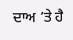ਦਾਅ ’ਤੇ ਹੈ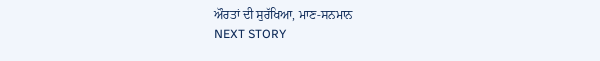ਔਰਤਾਂ ਦੀ ਸੁਰੱਖਿਆ, ਮਾਣ-ਸਨਮਾਨ
NEXT STORY